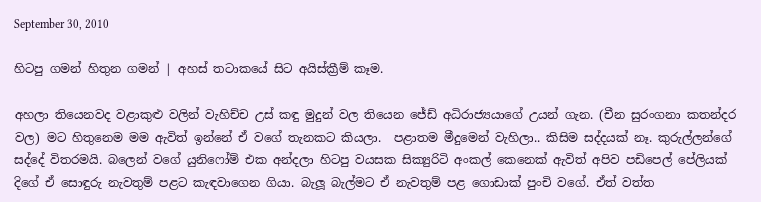September 30, 2010

හිටපු ගමන් හිතුන ගමන් ‍‍‍‍| අහස් තටාකයේ සිට අයිස්ක්‍රීම් කෑම.

අහලා තියෙනවද වළාකුළු වලින් වැහිච්ච උස් කඳු මුදුන් වල තියෙන ජේඩ් අධිරාජ්‍යයාගේ උයන් ගැන. (චීන සුරංගනා කතන්දර වල) මට හිතුනෙම මම ඇවිත් ඉන්නේ ඒ වගේ තැනකට කියලා.  පළාතම මීදුමෙන් වැහිලා.. කිසිම සද්දයක් නෑ. කුරුල්ලන්ගේ සද්දේ විතරමයි. බලෙන් වගේ යුනිෆෝම් එක අන්දලා හිටපු වයසක සික්‍යුරිටි අංකල් කෙනෙක් ඇවිත් අපිව පඩිපෙල් පේලියක් දිගේ ඒ සොඳුරු නැවතුම් පළට කැඳවාගෙන ගියා. බැලූ බැල්මට ඒ නැවතුම් පළ ගොඩාක් පුංචි වගේ. ඒත් වත්ත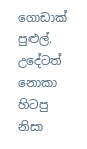ගොඩාක් පුළුල්. උදේටත් නොකා හිටපු නිසා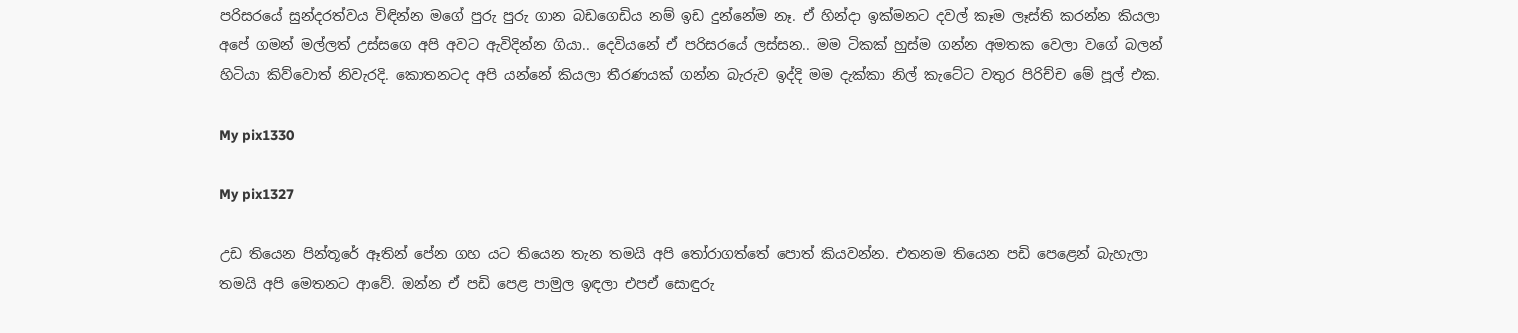පරිසරයේ සුන්දරත්වය විඳින්න මගේ පුරු පුරු ගාන බඩගෙඩිය නම් ඉඩ දුන්නේම නෑ. ඒ හින්දා ඉක්මනට දවල් කෑම ලෑස්ති කරන්න කියලා අපේ ගමන් මල්ලත් උස්සගෙ අපි අවට ඇවිදින්න ගියා.. දෙවියනේ ඒ පරිසරයේ ලස්සන.. මම ටිකක් හුස්ම ගන්න අමතක වෙලා වගේ බලන් හිටියා කිව්වොත් නිවැරදි. කොතනටද අපි යන්නේ කියලා තීරණයක් ගන්න බැරුව ඉද්දි මම දැක්කා නිල් කැටේට වතුර පිරිච්ච මේ පූල් එක.

My pix1330

My pix1327

උඩ තියෙන පින්තූරේ ඈතින් පේන ගහ යට තියෙන තැන තමයි අපි තෝරාගත්තේ පොත් කියවන්න. එතනම තියෙන පඩි පෙළෙන් බැහැලා තමයි අපි මෙතනට ආවේ. ඔන්න ඒ පඩි පෙළ පාමුල ඉඳලා එපඒ සොඳුරු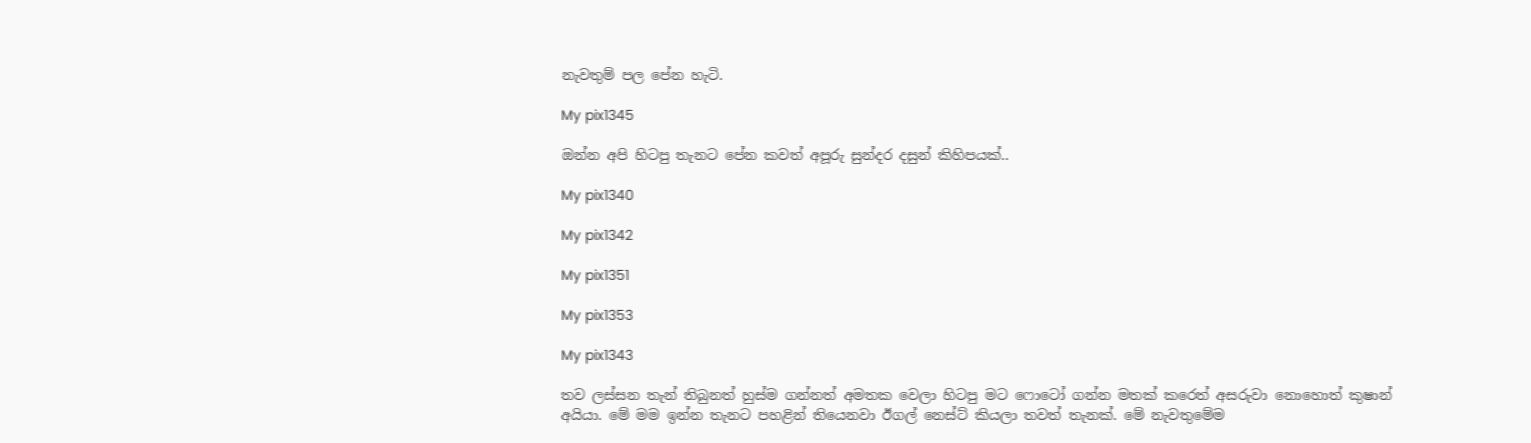නැවතුම් පල පේන හැටි.

My pix1345

ඔන්න අපි හිටපු තැනට පේන කවත් අපූරු සුන්දර දසුන් කිහිපයක්..

My pix1340

My pix1342

My pix1351

My pix1353

My pix1343

තව ලස්සන තැන් තිබුනත් හුස්ම ගන්නත් අමතක වෙලා හිටපු මට ෆොටෝ ගන්න මතක් කරෙත් අසරුවා නොහොත් කුෂාන් අයියා. මේ මම ඉන්න තැනට පහළින් තියෙනවා ඊගල් නෙස්ට් කියලා තවත් තැනක්. මේ නැවතුමේම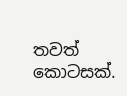තවත් කොටසක්.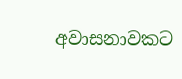අවාසනාවකට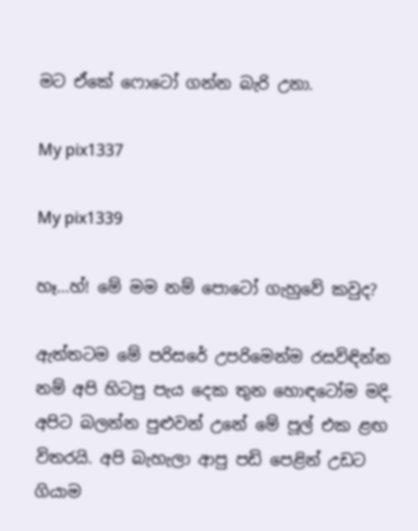මට ඒකේ ෆොටෝ ගන්න බැරි උනා.

My pix1337

My pix1339

හෑ…හ්! මේ මම නම් පොටෝ ගැහුවේ කවුද?

ඇත්තටම මේ පරිසරේ උපරිමෙන්ම රසවිඳින්න නම් අපි හිටපු පැය දෙක තුන හොඳටෝම මදි. අපිට බලන්න පුළුවන් උනේ මේ පූල් එක ළඟ විතරයි. අපි බැහැලා ආපු පඩි පෙළින් උඩට ගියාම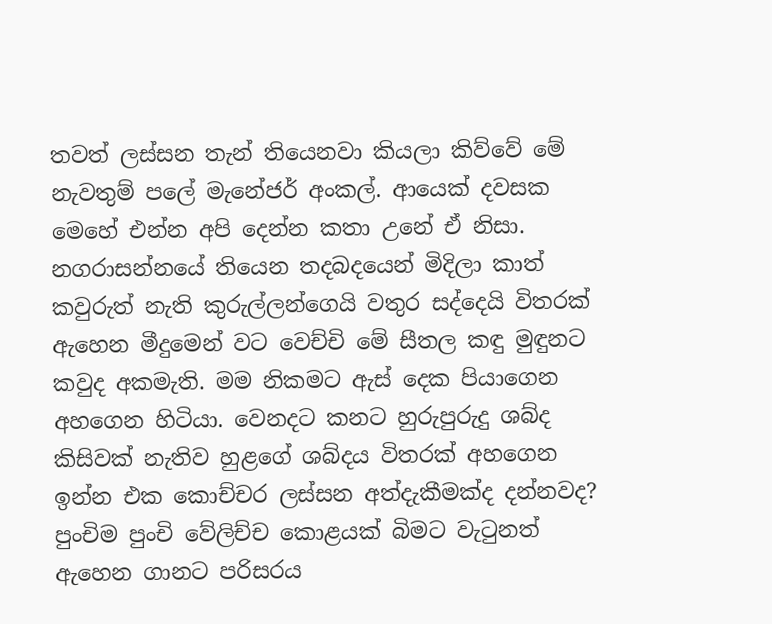තවත් ලස්සන තැන් තියෙනවා කියලා කිව්වේ මේ නැවතුම් පලේ මැනේජර් අංකල්. ආයෙක් දවසක මෙහේ එන්න අපි දෙන්න කතා උනේ ඒ නිසා. නගරාසන්නයේ තියෙන තදබදයෙන් මිදිලා කාත් කවුරුත් නැති කුරුල්ලන්ගෙයි වතුර සද්දෙයි විතරක් ඇහෙන මීදුමෙන් වට වෙච්චි මේ සීතල කඳු මුඳුනට කවුද අකමැති. මම නිකමට ඇස් දෙක පියාගෙන අහගෙන හිටියා. වෙනදට කනට හුරුපුරුදු ශබ්ද කිසිවක් නැතිව හුළගේ ශබ්දය විතරක් අහගෙන ඉන්න එක කොච්චර ලස්සන අත්දැකීමක්ද දන්නවද? පුංචිම පුංචි වේලිච්ච කොළයක් බිමට වැටුනත් ඇහෙන ගානට පරිසරය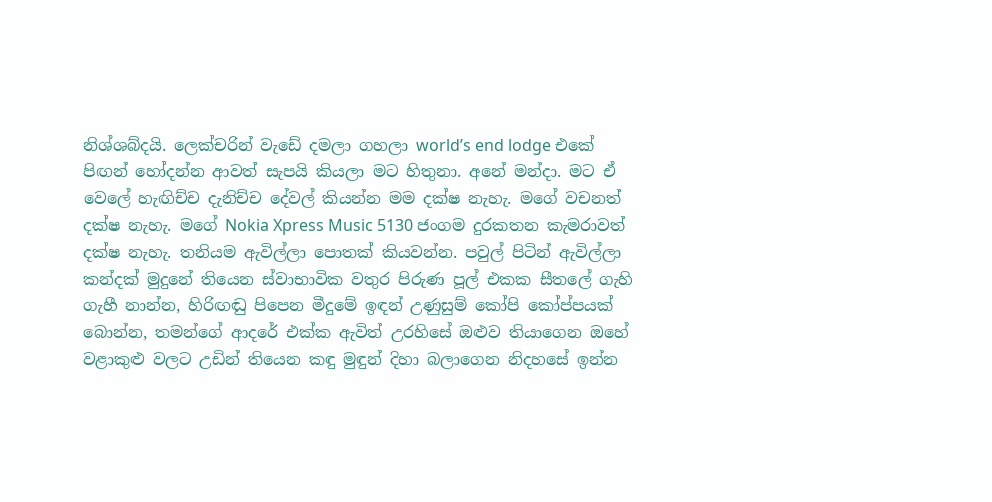නිශ්ශබ්දයි. ලෙක්චරින් වැඩේ දමලා ගහලා world’s end lodge එකේ පිඟන් හෝදන්න ආවත් සැපයි කියලා මට හිතුනා. අනේ මන්දා. මට ඒ වෙලේ හැඟිච්ච දැනිච්ච දේවල් කියන්න මම දක්ෂ නැහැ. මගේ වචනත් දක්ෂ නැහැ. මගේ Nokia Xpress Music 5130 ජංගම දුරකතන කැමරාවත් දක්ෂ නැහැ. තනියම ඇවිල්ලා පොතක් කියවන්න. පවුල් පිටින් ඇවිල්ලා කන්දක් මුදුනේ තියෙන ස්වාභාවික වතුර පිරුණ පූල් එකක සීතලේ ගැහි ගැහී නාන්න, හිරිඟඬු පිපෙන මීදුමේ ඉඳන් උණුසුම් කෝපි කෝප්පයක් බොන්න, තමන්ගේ ආදරේ එක්ක ඇවිත් උරහිසේ ඔළුව තියාගෙන ඔහේ වළාකුළු වලට උඩින් තියෙන කඳු මුඳුන් දිහා බලාගෙන නිදහසේ ඉන්න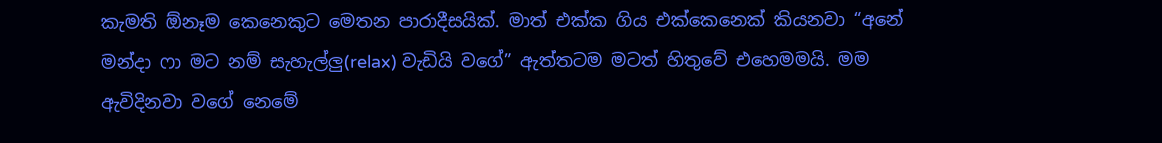කැමති ඕනෑම කෙනෙකුට මෙතන පාරාදීසයික්. මාත් එක්ක ගිය එක්කෙනෙක් කියනවා “අනේ මන්දා ෆා මට නම් සැහැල්ලු(relax) වැඩියි වගේ” ඇත්තටම මටත් හිතුවේ එහෙමමයි. මම ඇවිදිනවා වගේ නෙමේ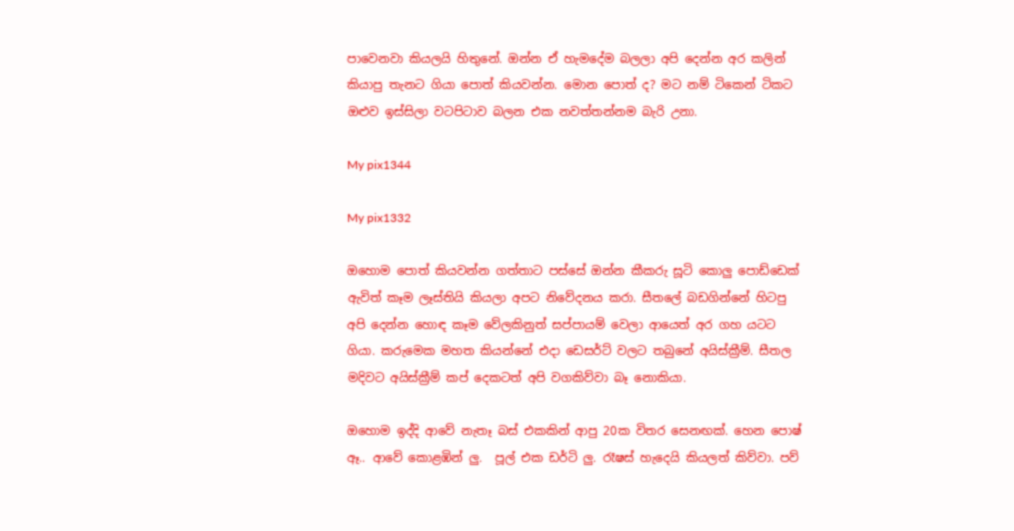පාවෙනවා කියලයි හිතුනේ. ඔන්න ඒ හැමදේම බලලා අපි දෙන්න අර කලින් කියාපු තැනට ගියා පොත් කියවන්න. මොන පොත් ද? මට නම් ටිකෙන් ටිකට ඔළුව ඉස්සිලා වටපිටාව බලන එක නවත්තන්නම බැරි උනා.

My pix1344

My pix1332

ඔහොම පොත් කියවන්න ගත්තාට පස්සේ ඔන්න කීකරු සූටි කොලු පොඩ්ඩෙක් ඇවිත් කෑම ලෑස්තියි කියලා අපට නිවේදනය කරා. සීතලේ බඩගින්නේ හිටපු අපි දෙන්න හොඳ කෑම වේලකිනුත් සප්පායම් වෙලා ආයෙත් අර ගහ යටට ගියා. කරුමෙක මහත කියන්නේ එදා ඩෙසර්ට් වලට තබුනේ අයිස්ක්‍රීම්. සීතල මදිවට අයිස්ක්‍රීම් කප් දෙකටත් අපි වගකිව්වා බෑ නොකියා.

ඔහොම ඉද්දි ආවේ නැතෑ බස් එකකින් ආපු 20ක විතර සෙනඟක්. හෙන පොෂ් ඈ.. ආවේ කොළඹින් ලු.  පූල් එක ඩර්ටි ලු. රෑෂස් හැදෙයි කියලත් කිව්වා. පව්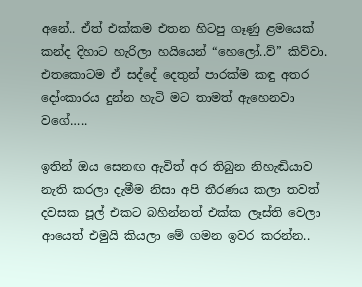අනේ.. ඒත් එක්කම එතන හිටපු ගෑණු ළමයෙක් කන්ද දිහාට හැරිලා හයියෙන් “හෙලෝ..ව්” කිව්වා. එතකොටම ඒ සද්දේ දෙතුන් පාරක්ම කඳු අතර දෝංකාරය දුන්න හැටි මට තාමත් ඇහෙනවා වගේ…..

ඉතින් ඔය සෙනඟ ඇවිත් අර තිබුන නිහැඬියාව නැති කරලා දැමීම නිසා අපි තීරණය කලා තවත් දවසක පූල් එකට බහින්නත් එක්ක ලෑස්ති වෙලා ආයෙත් එමුයි කියලා මේ ගමන ඉවර කරන්න..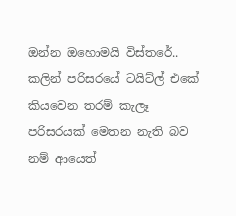ඔන්න ඔහොමයි විස්තරේ.. කලින් පරිසරයේ ටයිට්ල් එකේ කියවෙන තරම් කැලෑ පරිසරයක් මෙතන නැති බව නම් ආයෙත්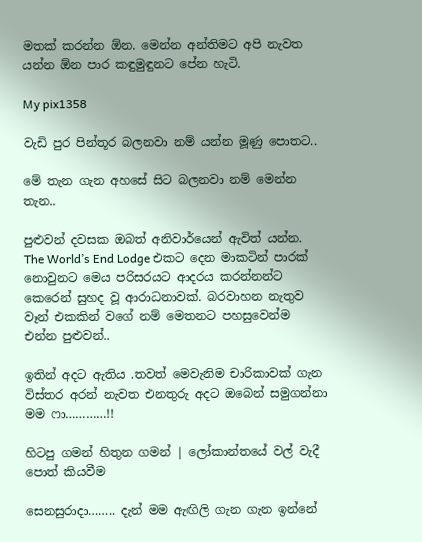මතක් කරන්න ඕන. මෙන්න අන්තිමට අපි නැවත යන්න ඕන පාර කඳුමුඳුනට පේන හැටි.

My pix1358

වැඩි පුර පින්තූර බලනවා නම් යන්න මූණු පොතට..

මේ තැන ගැන අහසේ සිට බලනවා නම් මෙන්න තැන..

පුළුවන් දවසක ඔබත් අනිවාර්යෙන් ඇවිත් යන්න. The World’s End Lodge එකට දෙන මාකටින් පාරක් නොවුනට මෙය පරිසරයට ආදරය කරන්නන්ට කෙරෙන් සුහද වූ ආරාධනාවක්. බරවාහන නැතුව වෑන් එකකින් වගේ නම් මෙතනට පහසුවෙන්ම එන්න පුළුවන්..

ඉතින් අදට ඇතිය .තවත් මෙවැනිම චාරිකාවක් ගැන විස්තර අරන් නැවත එනතුරු අදට ඔබෙන් සමුගන්නා මම ෆා…………!!

හිටපු ගමන් හිතුන ගමන් ‍‍‍‍| ලෝකාන්තයේ වල් වැදී පොත් කියවීම

සෙනසුරාදා…….. දැන් මම ඇඟිලි ගැන ගැන ඉන්නේ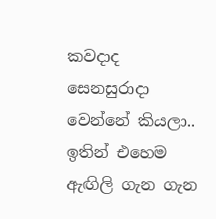කවදාද සෙනසුරාදා වෙන්නේ කියලා.. ඉතින් එහෙම ඇඟිලි ගැන ගැන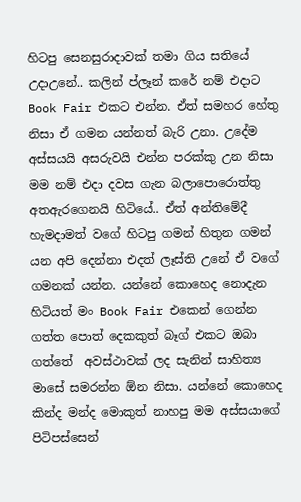හිටපු සෙනසුරාදාවක් තමා ගිය සතියේ උදාඋනේ.. කලින් ප්ලෑන් කරේ නම් එදාට Book Fair එකට එන්න. ඒත් සමහර හේතු නිසා ඒ ගමන යන්නත් බැරි උනා. උදේම අස්සයයි අසරුවයි එන්න පරක්කු උන නිසා මම නම් එදා දවස ගැන බලාපොරොත්තු අතඇරගෙනයි හිටියේ.. ඒත් අන්තිමේදී හැමදාමත් වගේ හිටපු ගමන් හිතුන ගමන් යන අපි දෙන්නා එදත් ලෑස්ති උනේ ඒ වගේ ගමනක් යන්න. යන්නේ කොහෙද නොදැන හිටියත් මං Book Fair එකෙන් ගෙන්න ගත්ත පොත් දෙකකුත් බෑග් එකට ඔබා ගත්තේ  අවස්ථාවක් ලද සැනින් සාහිත්‍ය මාසේ සමරන්න ඕන නිසා. යන්නේ කොහෙද කින්ද මන්ද මොකුත් නාහපු මම අස්සයාගේ පිටිපස්සෙන්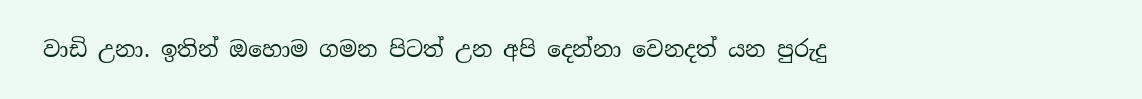වාඩි උනා. ඉතින් ඔහොම ගමන පිටත් උන අපි දෙන්නා වෙනදත් යන පුරුදු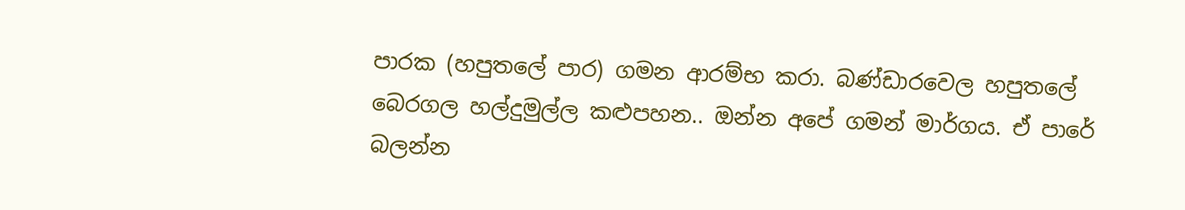පාරක (හපුතලේ පාර) ගමන ආරම්භ කරා. බණ්ඩාරවෙල හපුතලේ බෙරගල හල්දුමුල්ල කළුපහන.. ඔන්න අපේ ගමන් මාර්ගය. ඒ පාරේ බලන්න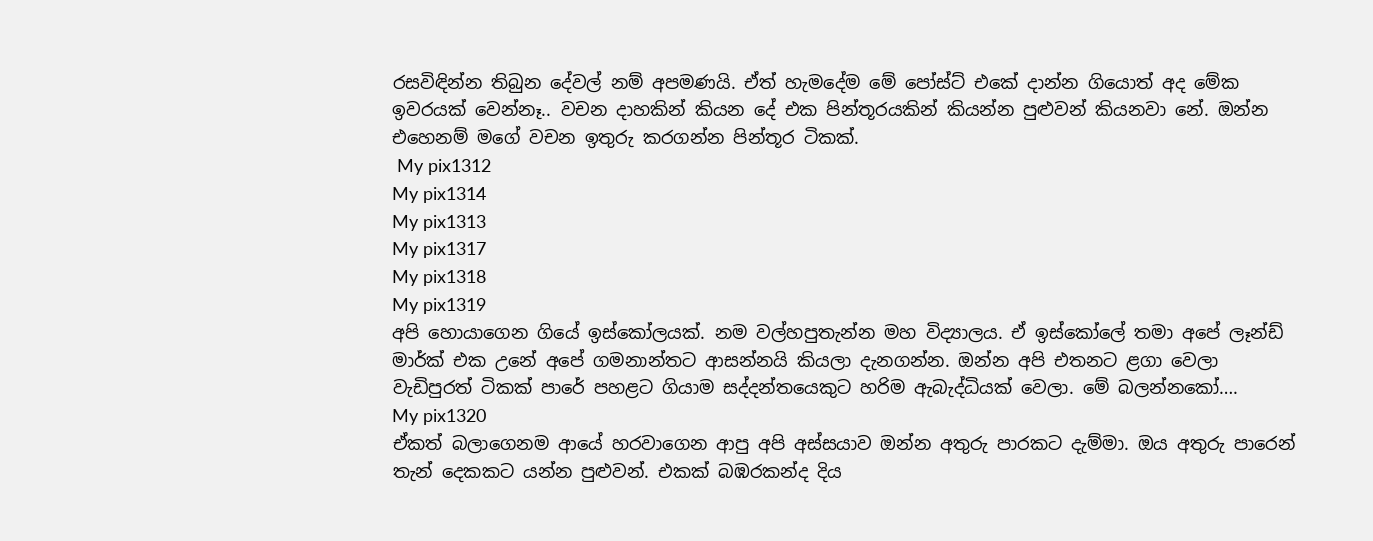රසවිඳින්න තිබුන දේවල් නම් අපමණයි. ඒත් හැමදේම මේ පෝස්ට් එකේ දාන්න ගියොත් අද මේක ඉවරයක් වෙන්නෑ.. වචන දාහකින් කියන දේ එක පින්තූරයකින් කියන්න පුළුවන් කියනවා නේ. ඔන්න එහෙනම් මගේ වචන ඉතුරු කරගන්න පින්තූර ටිකක්.
 My pix1312
My pix1314
My pix1313
My pix1317
My pix1318
My pix1319
අපි හොයාගෙන ගියේ ඉස්කෝලයක්. නම වල්හපුතැන්න මහ විද්‍යාලය. ඒ ඉස්කෝලේ තමා අපේ ලෑන්ඩ් මාර්ක් එක උනේ අපේ ගමනාන්තට ආසන්නයි කියලා දැනගන්න. ඔන්න අපි එතනට ළගා වෙලා වැඩිපුරත් ටිකක් පාරේ පහළට ගියාම සද්දන්තයෙකුට හරිම ඇබැද්ධියක් වෙලා. මේ බලන්නකෝ….
My pix1320
ඒකත් බලාගෙනම ආයේ හරවාගෙන ආපු අපි අස්සයාව ඔන්න අතුරු පාරකට දැම්මා. ඔය අතුරු පාරෙන් තැන් දෙකකට යන්න පුළුවන්. එකක් බඹරකන්ද දිය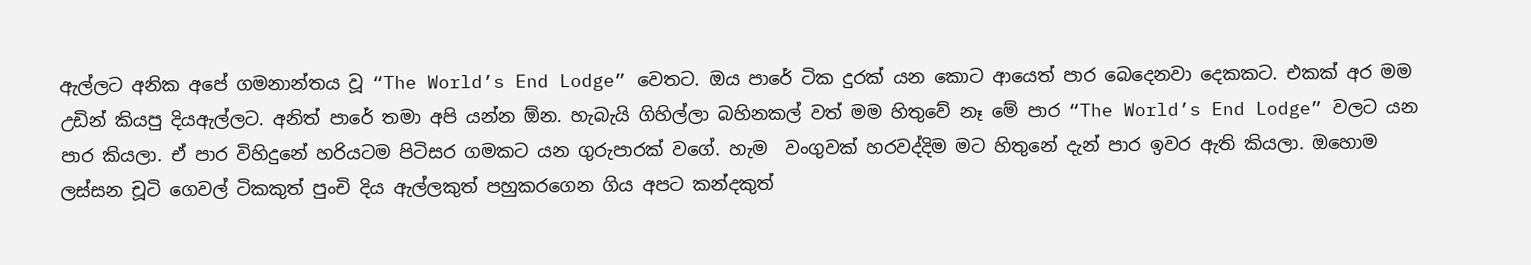ඇල්ලට අනික අපේ ගමනාන්තය වූ “The World’s End Lodge” වෙතට. ඔය පාරේ ටික දුරක් යන කොට ආයෙත් පාර බෙදෙනවා දෙකකට. එකක් අර මම උඩින් කියපු දියඇල්ලට. අනිත් පාරේ තමා අපි යන්න ඕන. හැබැයි ගිහිල්ලා බහිනකල් වත් මම හිතුවේ නෑ මේ පාර “The World’s End Lodge” වලට යන පාර කියලා. ඒ පාර විහිදුනේ හරියටම පිටිසර ගමකට යන ගුරුපාරක් වගේ. හැම  වංගුවක් හරවද්දිම මට හිතුනේ දැන් පාර ඉවර ඇති කියලා. ඔහොම ලස්සන චූටි ගෙවල් ටිකකුත් පුංචි දිය ඇල්ලකුත් පහුකරගෙන ගිය අපට කන්දකුත්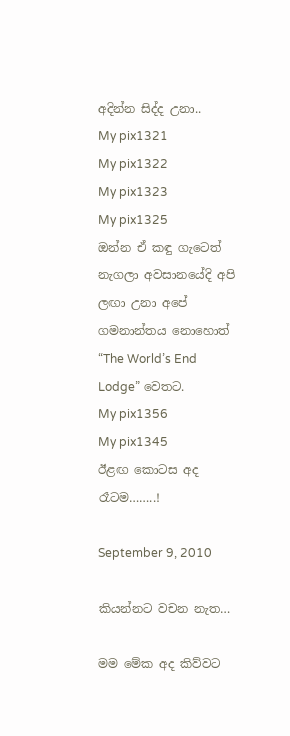අදින්න සිද්ද උනා..
My pix1321
My pix1322
My pix1323
My pix1325
ඔන්න ඒ කඳු ගැටෙත් නැගලා අවසානයේදි අපි ලඟා උනා අපේ ගමනාන්තය නොහොත් “The World’s End Lodge” වෙතට.
My pix1356
My pix1345
ඊළඟ කොටස අද රෑටම……..!

September 9, 2010

කියන්නට වචන නැත…

මම මේක අද කිව්වට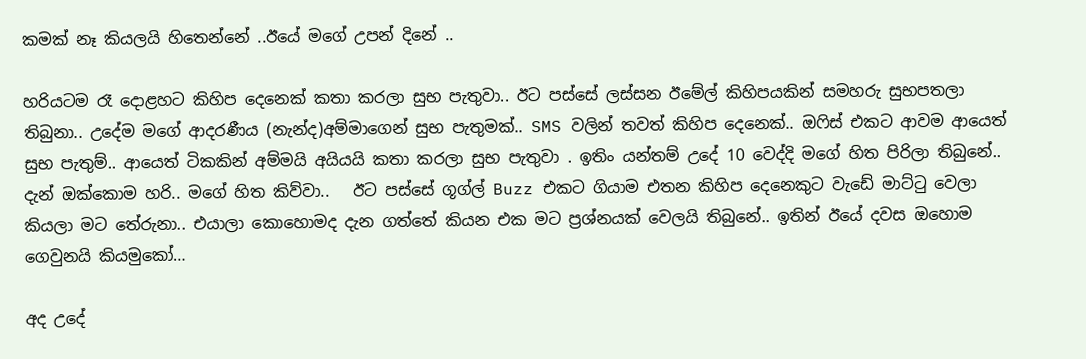කමක් නෑ කියලයි හිතෙන්නේ ..ඊයේ මගේ උපන් දිනේ ..

හරියටම රෑ දොළහට කිහිප දෙනෙක් කතා කරලා සුභ පැතුවා.. ඊට පස්සේ ලස්සන ඊමේල් කිහිපයකින් සමහරු සුභපතලා තිබුනා.. උදේම මගේ ආදරණීය (නැන්ද)අම්මා‍ගෙන් සුභ පැතුමක්.. SMS වලින් තවත් කිහිප දෙනෙක්.. ඔෆිස් එකට ආවම ආයෙත් සුභ පැතුම්.. ආයෙත් ටිකකින් අම්මයි අයියයි කතා කරලා සුභ පැතුවා . ඉතිං යන්තම් උදේ 10 වෙද්දි මගේ හිත පිරිලා තිබුනේ.. දැන් ඔක්කොම හරි.. මගේ හිත කිව්වා..   ඊට පස්සේ ගූග්ල් Buzz එකට ගියාම එතන කිහිප දෙනෙකුට වැඩේ මාට්ටු වෙලා කියලා මට තේරුනා.. එයාලා කොහොමද දැන ගත්තේ කියන එක මට ප්‍රශ්නයක් වෙලයි තිබුනේ.. ඉතින් ඊයේ දවස ඔහොම ගෙවුනයි කියමුකෝ…

අද උදේ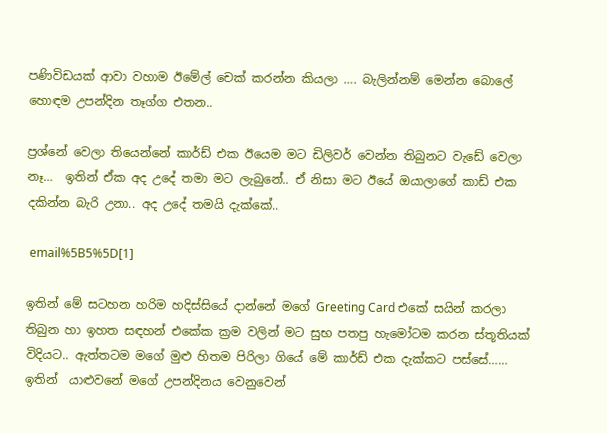පණිවිඩයක් ආවා වහාම ඊමේල් චෙක් කරන්න කියලා …. බැලින්නම් මෙන්න බොලේ හොඳම උපන්දින තෑග්ග එතන..

ප්‍රශ්නේ වෙලා තියෙන්නේ ‍කාර්ඩ් එක ඊයෙම මට ඩිලිවර් වෙන්න තිබුනට වැඩේ වෙලා නෑ…  ඉතින් ඒක අද උදේ තමා මට ලැබුනේ.. ඒ නිසා මට ඊයේ ඔයාලාගේ කාඩ් එක දකින්න බැරි උනා.. අද උදේ තමයි දැක්කේ..

 email%5B5%5D[1]

ඉතින් මේ සටහන හරිම හදිස්සියේ දාන්නේ මගේ Greeting Card එකේ සයින් කරලා තිබුන හා ඉහත සඳහන් එකේක ක්‍රම වලින් මට සුභ පතපු හැමෝටම කරන ස්තූතියක් විදියට.. ඇත්තටම මගේ මුළු හිතම පිරිලා ගියේ මේ කාර්ඩ් එක දැක්කට පස්සේ…… ඉතින්  යාළුවනේ මගේ උපන්දිනය වෙනුවෙන්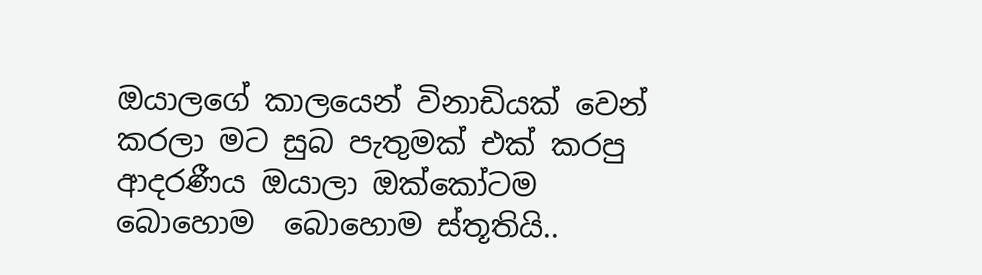ඔයාලගේ කාලයෙන් විනාඩියක් වෙන් කරලා මට සුබ පැතුමක් එක් කරපු ආදරණීය ඔයාලා ඔක්කෝටම  බොහොම  බොහොම ස්තූතියි..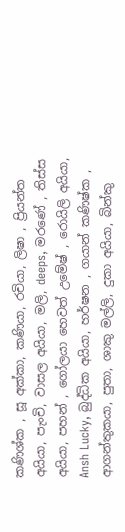කණිශ්ක , සූ අක්කා, කණියා, රචියා, ලිෂා , ප්‍රියන්ත අයියා, පැංචි, වාසල අයියා, මලි, deeps, මරණේ , තිස්ස අයියා, පහන් , ගෝලයා හෙවත් උමේෂ් , රොයිලි අයියා, Ansh Lucky, බුද්ධික අයියා, හර්ෂන , ගයාන් කණිෂ්ක , ආගන්තුකයා, පුතා, ශාකු මල්ලි, දුකා අයියා, බින්කු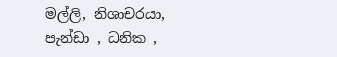මල්ලි, නිශාචරයා, පැන්ඩා , ධනික ,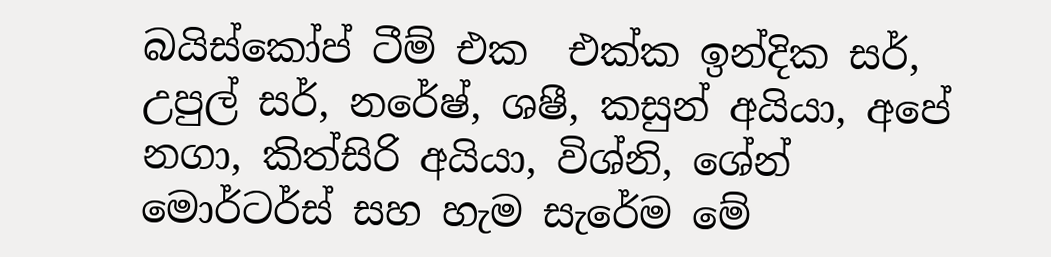බයිස්කෝප් ටීම් එක  එක්ක ඉන්දික සර්, උපුල් සර්, නරේෂ්, ශෂී, කසුන් අයියා, අපේ නගා, කිත්සිරි අයියා, විශ්නි, ශේන් මොර්ටර්ස් සහ හැම සැරේම මේ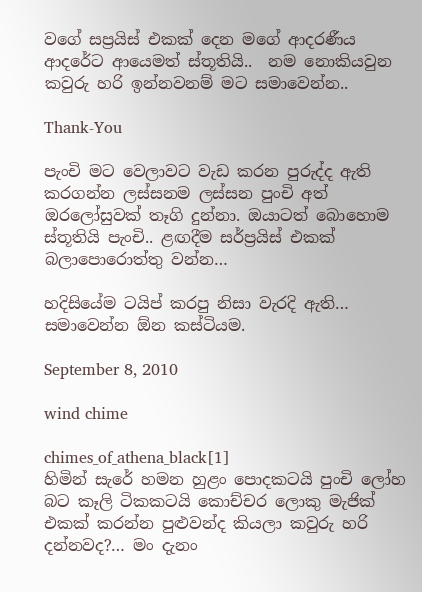වගේ සප්‍රයිස් එකක් දෙන මගේ ආද‍රණීය ආදරේට ආයෙමත් ස්තූතියි..  නම නොකියවුන කවුරු හරි ඉන්නවනම් මට සමාවෙන්න..

Thank-You

පැංචි මට වෙලාවට වැඩ කරන පුරුද්ද ඇති කරගන්න ලස්සනම ලස්සන පුංචි අත් ඔරලෝසුවක් තෑගි දුන්නා. ඔයාටත් බොහොම ස්තූතියි පැංචි.. ළඟදීම සර්ප්‍රයිස් එකක් බලා‍පොරොත්තු වන්න…

හදිසියේම ටයිප් කරපු නිසා වැරදි ඇති… සමාවෙන්න ඕන කස්ටියම.

September 8, 2010

wind chime

chimes_of_athena_black[1]
හිමින් සැරේ හමන හුළං පොදකටයි පුංචි ලෝහ බට කෑලි ටිකකටයි කොච්චර ලොකු මැජික් එකක් කරන්න පුළුවන්ද කියලා කවුරු හරි දන්නවද?… මං දැනං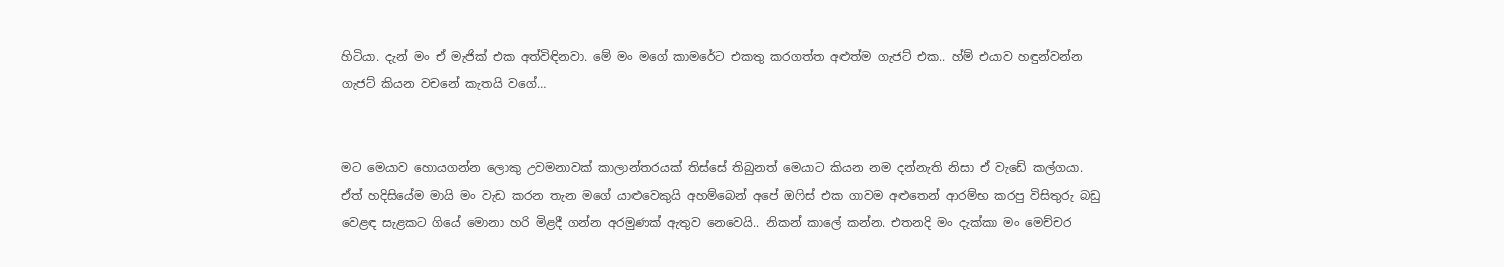හිටියා. දැන් මං ඒ මැජික් එක අත්විඳිනවා. මේ මං මගේ කාමරේට එකතු කරගත්ත අළුත්ම ගැජට් එක.. හ්ම් එයාව හඳුන්වන්න ගැජට් කියන වචනේ කැතයි වගේ…


මට මෙයාව හොයගන්න ලොකු උවමනාවක් කාලාන්තරයක් තිස්සේ තිබුනත් මෙයාට කියන නම දන්නැති නිසා ඒ වැඩේ කල්ගයා. ඒත් හදිසියේම මායි මං වැඩ කරන තැන මගේ යාළුවෙකුයි අහම්බෙන් අපේ ඔෆිස් එක ගාවම අළුතෙන් ආරම්භ කරපු විසිතුරු බඩු වෙළඳ සැළකට ගියේ මොනා හරි මිළදී ගන්න අරමුණක් ඇතුව නෙවෙයි.. නිකන් කාලේ කන්න. එතනදි මං දැක්කා මං මෙච්චර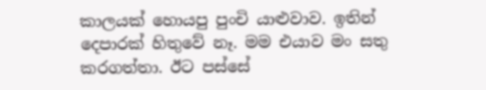කාලයක් හොයපු පුංචි යාළුවාව. ඉතින් දෙපාරක් හිතුවේ නෑ. මම එයාව මං සතු කරගත්තා. ඊට පස්සේ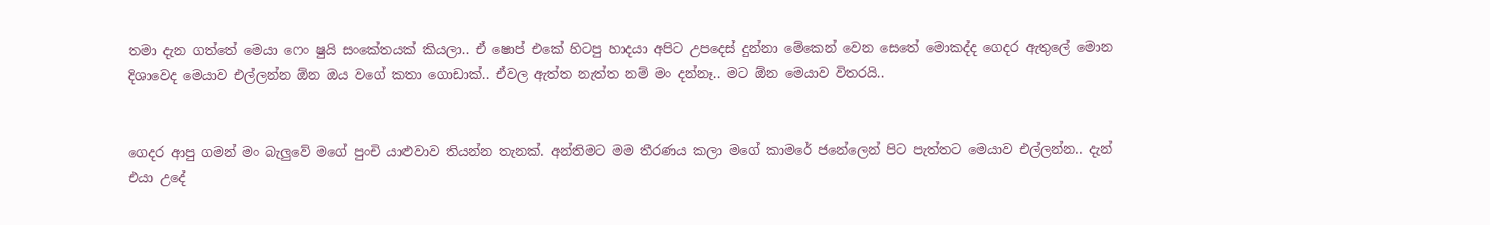තමා දැන ගත්තේ මෙයා ‍ෆෙං ෂුයි සංකේතයක් කියලා.. ඒ ෂොප් එකේ හිටපු හාදයා අපිට උපදෙස් දුන්නා මේකෙන් වෙන සෙතේ මොකද්ද ගෙදර ඇතුලේ මොන දිශාවෙද මෙයාව එල්ලන්න ඕන ඔය වගේ කතා ගොඩාක්.. ඒවල ඇත්ත නැත්ත නම් මං දන්නෑ.. මට ඕන මෙයාව විතරයි..


ගෙදර ආපු ගමන් මං බැලුවේ මගේ පුංචි යාළුවාව තියන්න තැනක්. අන්තිමට මම තීරණය කලා මගේ කාමරේ ජනේලෙන් පිට පැත්තට මෙයාව එල්ලන්න.. දැන් එයා උදේ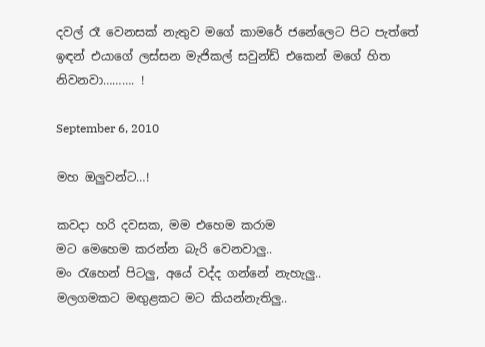දවල් රෑ වෙනසක් නැතුව මගේ කාමරේ ජනේලෙට පිට පැත්තේ ඉඳන් එයාගේ ලස්සන මැජිකල් සවුන්ඩ් එකෙන් මගේ හිත නිවනවා………. !

September 6, 2010

මහ ඔලුවන්ට…!

කවදා හරි දවසක, මම එහෙම කරාම
මට මෙහෙම කරන්න බැරි වෙනවාලු..
මං රැහෙන් පිටලු, අයේ වද්ද ගන්නේ නැහැලු..
මලගමකට මඟුළකට මට කියන්නැතිලු..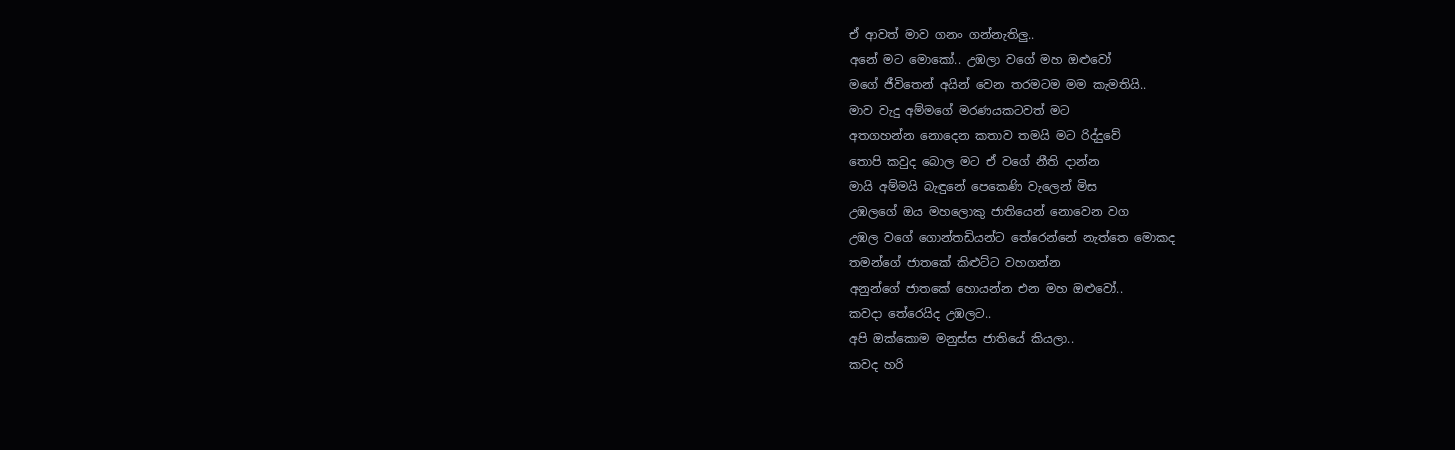ඒ ආවත් මාව ගනං ගන්නැතිලු..
අනේ මට මොකෝ.. උඹලා වගේ මහ ඔළුවෝ
මගේ ජීවිතෙන් අයින් වෙන තරමටම මම කැමතියි..
මාව වැදු අම්මගේ මරණයකටවත් මට
අතගහන්න නොදෙන කතාව තමයි මට රිද්දුවේ
තොපි කවුද බොල මට ඒ වගේ නීති දාන්න
මායි අම්මයි බැඳුනේ පෙකෙණි වැලෙන් මිස
උඹලගේ ඔය මහලොකු ජාතියෙන් නොවෙන වග
උඹල වගේ ගොන්තඩියන්ට තේරෙන්නේ නැත්තෙ මොකද
තමන්ගේ ජාතකේ කිළුට්ට වහගන්න
අනුන්ගේ ජාතකේ හොයන්න එන මහ ඔළුවෝ..
කවදා තේරෙයිද උඹලට..
අපි ඔක්කොම මනුස්ස ජාතියේ කියලා..
කවද හරි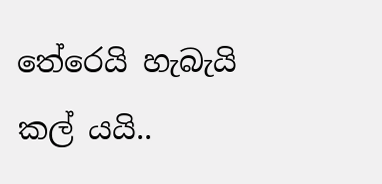තේරෙයි හැබැයි කල් යයි..